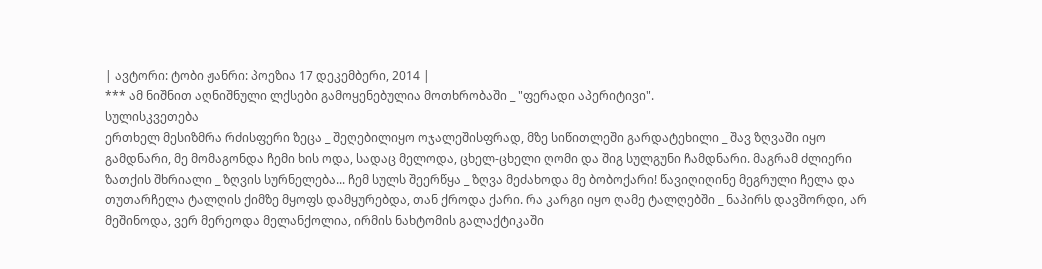| ავტორი: ტობი ჟანრი: პოეზია 17 დეკემბერი, 2014 |
*** ამ ნიშნით აღნიშნული ლქსები გამოყენებულია მოთხრობაში _ "ფერადი აპერიტივი".
სულისკვეთება
ერთხელ მესიზმრა რძისფერი ზეცა _ შეღებილიყო ოჯალეშისფრად, მზე სიწითლეში გარდატეხილი _ შავ ზღვაში იყო გამდნარი, მე მომაგონდა ჩემი ხის ოდა, სადაც მელოდა, ცხელ-ცხელი ღომი და შიგ სულგუნი ჩამდნარი. მაგრამ ძლიერი ზათქის შხრიალი _ ზღვის სურნელება... ჩემ სულს შეერწყა _ ზღვა მეძახოდა მე ბობოქარი! წავიღიღინე მეგრული ჩელა და თუთარჩელა ტალღის ქიმზე მყოფს დამყურებდა, თან ქროდა ქარი. რა კარგი იყო ღამე ტალღებში _ ნაპირს დავშორდი, არ მეშინოდა, ვერ მერეოდა მელანქოლია, ირმის ნახტომის გალაქტიკაში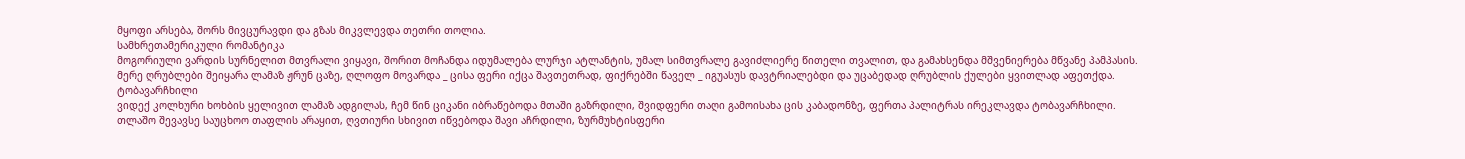მყოფი არსება, შორს მივცურავდი და გზას მიკვლევდა თეთრი თოლია.
სამხრეთამერიკული რომანტიკა
მოგორიული ვარდის სურნელით მთვრალი ვიყავი, შორით მოჩანდა იდუმალება ლურჯი ატლანტის, უმალ სიმთვრალე გავიძლიერე წითელი თვალით, და გამახსენდა მშვენიერება მწვანე პამპასის. მერე ღრუბლები შეიყარა ლამაზ ჟრუნ ცაზე, ღლოფო მოვარდა _ ცისა ფერი იქცა შავთეთრად, ფიქრებში წაველ _ იგუასუს დავტრიალებდი და უცაბედად ღრუბლის ქულები ყვითლად აფეთქდა.
ტობავარჩხილი
ვიდექ კოლხური ხოხბის ყელივით ლამაზ ადგილას, ჩემ წინ ციკანი იბრაწებოდა მთაში გაზრდილი, შვიდფერი თაღი გამოისახა ცის კაბადონზე, ფერთა პალიტრას ირეკლავდა ტობავარჩხილი. თლაშო შევავსე საუცხოო თაფლის არაყით, ღვთიური სხივით იწვებოდა შავი აჩრდილი, ზურმუხტისფერი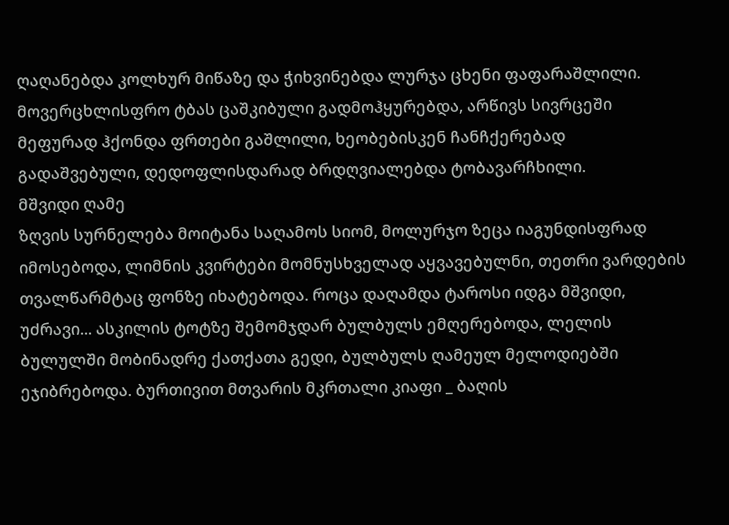ღაღანებდა კოლხურ მიწაზე და ჭიხვინებდა ლურჯა ცხენი ფაფარაშლილი. მოვერცხლისფრო ტბას ცაშკიბული გადმოჰყურებდა, არწივს სივრცეში მეფურად ჰქონდა ფრთები გაშლილი, ხეობებისკენ ჩანჩქერებად გადაშვებული, დედოფლისდარად ბრდღვიალებდა ტობავარჩხილი.
მშვიდი ღამე
ზღვის სურნელება მოიტანა საღამოს სიომ, მოლურჯო ზეცა იაგუნდისფრად იმოსებოდა, ლიმნის კვირტები მომნუსხველად აყვავებულნი, თეთრი ვარდების თვალწარმტაც ფონზე იხატებოდა. როცა დაღამდა ტაროსი იდგა მშვიდი, უძრავი... ასკილის ტოტზე შემომჯდარ ბულბულს ემღერებოდა, ლელის ბულულში მობინადრე ქათქათა გედი, ბულბულს ღამეულ მელოდიებში ეჯიბრებოდა. ბურთივით მთვარის მკრთალი კიაფი _ ბაღის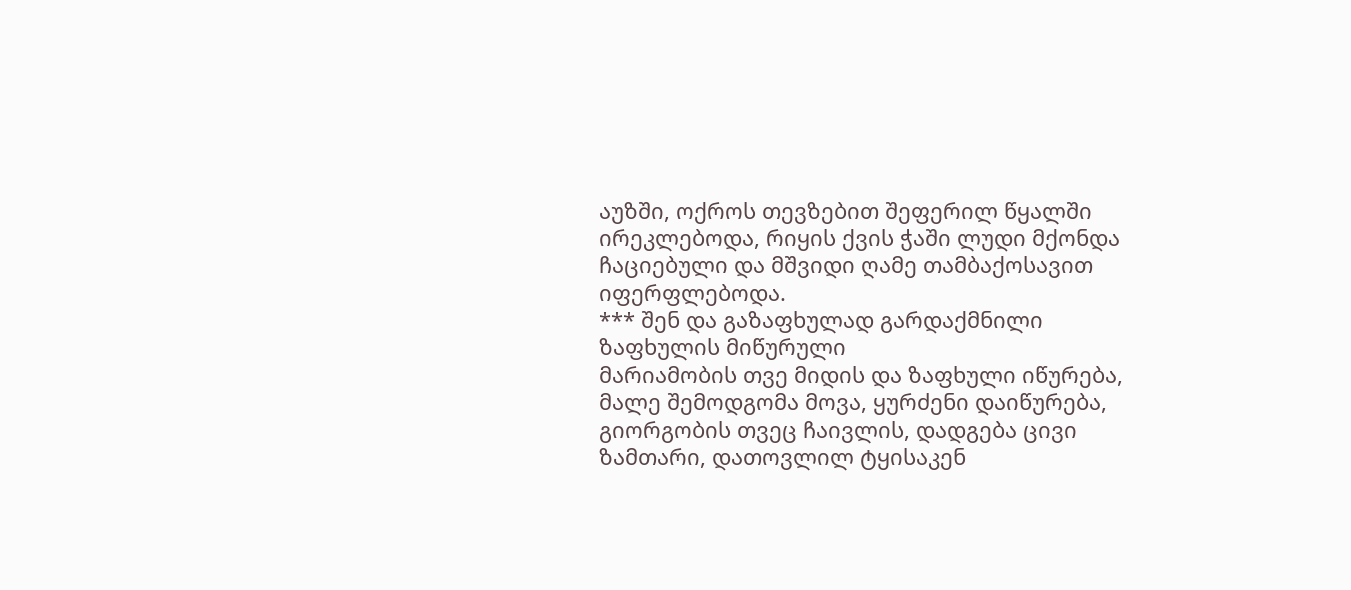აუზში, ოქროს თევზებით შეფერილ წყალში ირეკლებოდა, რიყის ქვის ჭაში ლუდი მქონდა ჩაციებული და მშვიდი ღამე თამბაქოსავით იფერფლებოდა.
*** შენ და გაზაფხულად გარდაქმნილი ზაფხულის მიწურული
მარიამობის თვე მიდის და ზაფხული იწურება, მალე შემოდგომა მოვა, ყურძენი დაიწურება, გიორგობის თვეც ჩაივლის, დადგება ცივი ზამთარი, დათოვლილ ტყისაკენ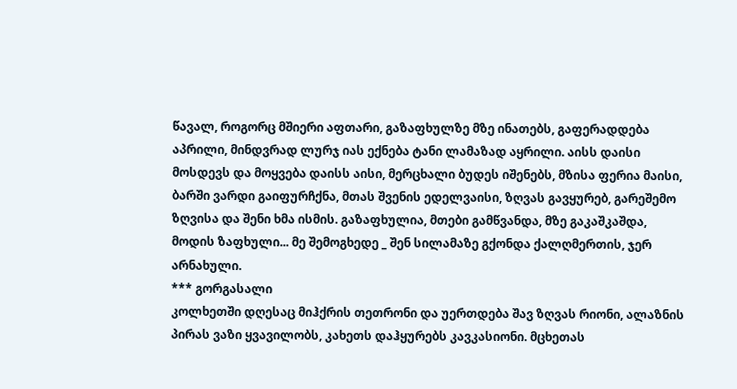წავალ, როგორც მშიერი აფთარი, გაზაფხულზე მზე ინათებს, გაფერადდება აპრილი, მინდვრად ლურჯ იას ექნება ტანი ლამაზად აყრილი. აისს დაისი მოსდევს და მოყვება დაისს აისი, მერცხალი ბუდეს იშენებს, მზისა ფერია მაისი, ბარში ვარდი გაიფურჩქნა, მთას შვენის ედელვაისი, ზღვას გავყურებ, გარეშემო ზღვისა და შენი ხმა ისმის. გაზაფხულია, მთები გამწვანდა, მზე გაკაშკაშდა, მოდის ზაფხული... მე შემოგხედე _ შენ სილამაზე გქონდა ქალღმერთის, ჯერ არნახული.
*** გორგასალი
კოლხეთში დღესაც მიჰქრის თეთრონი და უერთდება შავ ზღვას რიონი, ალაზნის პირას ვაზი ყვავილობს, კახეთს დაჰყურებს კავკასიონი. მცხეთას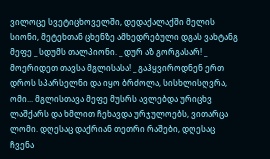ვილოცე სვეტიცხოველში, დედაქალაქში მელის სიონი, მეტეხთან ცხენზე ამხედრებული დგას ვახტანგ მეფე _ სდუმს თალპიონი. _ დურ აზ გორგასარ! _ მოერიდეთ თავსა მგლისასა! _ გაჰყვიროდნენ ერთ დროს სპარსელნი და იყო ბრძოლა, სისხლისღვრა, ომი... მგლისთავა მეფე მუსრს ავლებდა ურიცხვ ლაშქარს და ხმლით ჩეხავდა ურჯულოებს, ვითარცა ლომი. დღესაც დაქრიან თეთრი რაშები, დღესაც ჩვენა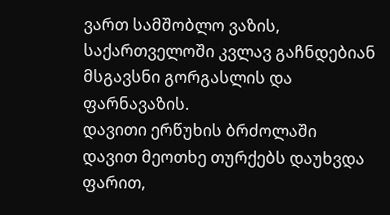ვართ სამშობლო ვაზის, საქართველოში კვლავ გაჩნდებიან მსგავსნი გორგასლის და ფარნავაზის.
დავითი ერწუხის ბრძოლაში
დავით მეოთხე თურქებს დაუხვდა ფარით,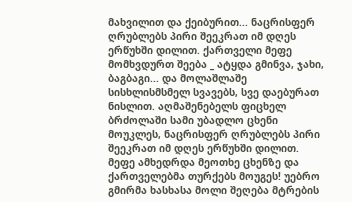მახვილით და ქეიბურით... ნაცრისფერ ღრუბლებს პირი შეეკრათ იმ დღეს ერწუხში დილით. ქართველი მეფე მომხვდურთ შეება _ ატყდა გმინვა, ჯახი, ბაგბაგი... და მოლაშლაშე სისხლისმსმელ სვავებს, სვე დაებურათ ნისლით. აღმაშენებელს ფიცხელ ბრძოლაში სამი უბადლო ცხენი მოუკლეს, ნაცრისფერ ღრუბლებს პირი შეეკრათ იმ დღეს ერწუხში დილით. მეფე ამხედრდა მეოთხე ცხენზე და ქართველებმა თურქებს მოუგეს! უებრო გმირმა ხასხასა მოლი შეღება მტრების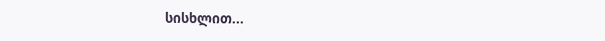სისხლით...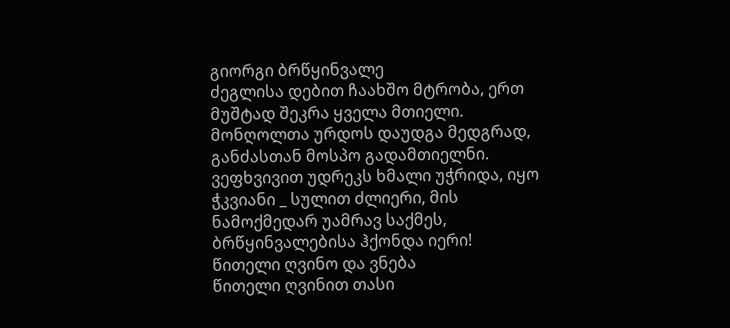გიორგი ბრწყინვალე
ძეგლისა დებით ჩაახშო მტრობა, ერთ მუშტად შეკრა ყველა მთიელი. მონღოლთა ურდოს დაუდგა მედგრად, განძასთან მოსპო გადამთიელნი. ვეფხვივით უდრეკს ხმალი უჭრიდა, იყო ჭკვიანი _ სულით ძლიერი, მის ნამოქმედარ უამრავ საქმეს, ბრწყინვალებისა ჰქონდა იერი!
წითელი ღვინო და ვნება
წითელი ღვინით თასი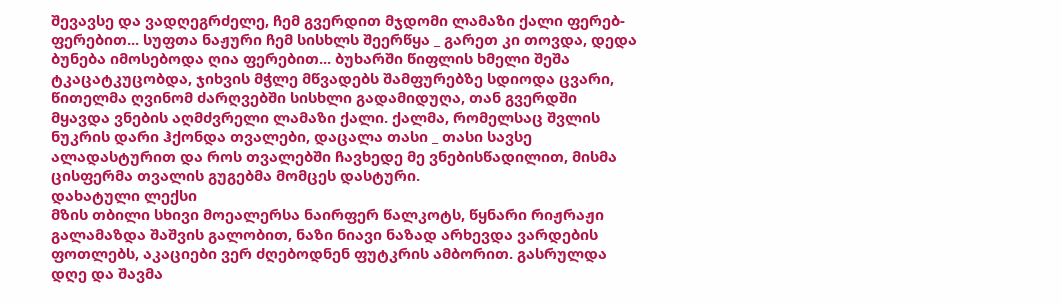შევავსე და ვადღეგრძელე, ჩემ გვერდით მჯდომი ლამაზი ქალი ფერებ-ფერებით... სუფთა ნაჟური ჩემ სისხლს შეერწყა _ გარეთ კი თოვდა, დედა ბუნება იმოსებოდა ღია ფერებით... ბუხარში წიფლის ხმელი შეშა ტკაცატკუცობდა, ჯიხვის მჭლე მწვადებს შამფურებზე სდიოდა ცვარი, წითელმა ღვინომ ძარღვებში სისხლი გადამიდუღა, თან გვერდში მყავდა ვნების აღმძვრელი ლამაზი ქალი. ქალმა, რომელსაც შვლის ნუკრის დარი ჰქონდა თვალები, დაცალა თასი _ თასი სავსე ალადასტურით და როს თვალებში ჩავხედე მე ვნებისწადილით, მისმა ცისფერმა თვალის გუგებმა მომცეს დასტური.
დახატული ლექსი
მზის თბილი სხივი მოეალერსა ნაირფერ წალკოტს, წყნარი რიჟრაჟი გალამაზდა შაშვის გალობით, ნაზი ნიავი ნაზად არხევდა ვარდების ფოთლებს, აკაციები ვერ ძღებოდნენ ფუტკრის ამბორით. გასრულდა დღე და შავმა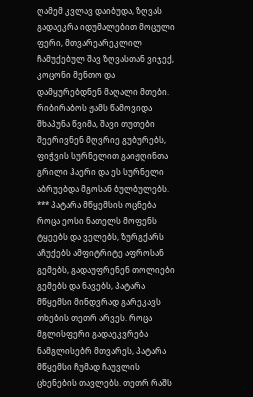ღამემ კვლავ დაიბუდა, ზღვას გადაეკრა იდუმალებით მოცული ფერი, მთვარეარეკლილ ჩამუქებულ შავ ზღვასთან ვიჯექ, კოცონი მენთო და დამყურებდნენ მაღალი მთები. რიბირაბოს ჟამს წამოვიდა შხაპუნა წვიმა, შავი თუთები შეერივნენ მღვრიე გუბურებს, ფიჭვის სურნელით გაიჟღინთა გრილი ჰაერი და ეს სურნელი აბრუებდა მგოსან ბულბულებს.
*** პატარა მწყემსის ოცნება
როცა ეოსი ნათელს მოფენს ტყეებს და ველებს, ზურგქარს აჩუქებს ამფიტრიტე აფროსან გემებს, გადაუფრენენ თოლიები გემებს და ნავებს, პატარა მწყემსი მინდვრად გარეკავს თხების თეთრ არვეს. როცა მგლისფერი გადაეკვრება ნამგლისებრ მთვარეს, პატარა მწყემსი ჩუმად ჩაუვლის ცხენების თავლებს. თეთრ რაშს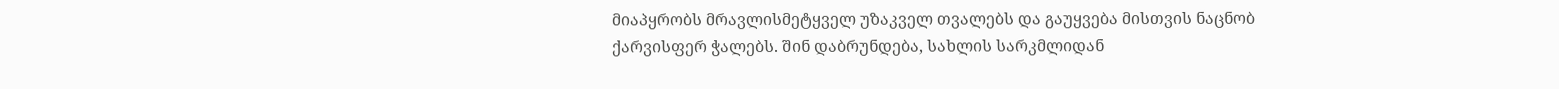მიაპყრობს მრავლისმეტყველ უზაკველ თვალებს და გაუყვება მისთვის ნაცნობ ქარვისფერ ჭალებს. შინ დაბრუნდება, სახლის სარკმლიდან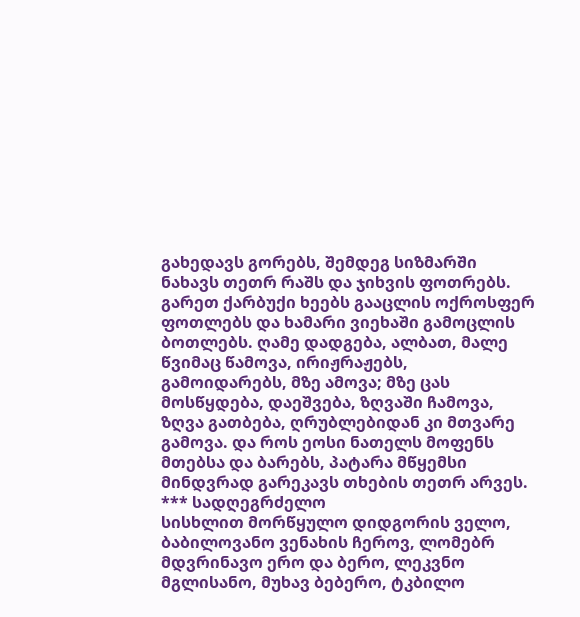გახედავს გორებს, შემდეგ სიზმარში ნახავს თეთრ რაშს და ჯიხვის ფოთრებს. გარეთ ქარბუქი ხეებს გააცლის ოქროსფერ ფოთლებს და ხამარი ვიეხაში გამოცლის ბოთლებს. ღამე დადგება, ალბათ, მალე წვიმაც წამოვა, ირიჟრაჟებს, გამოიდარებს, მზე ამოვა; მზე ცას მოსწყდება, დაეშვება, ზღვაში ჩამოვა, ზღვა გათბება, ღრუბლებიდან კი მთვარე გამოვა. და როს ეოსი ნათელს მოფენს მთებსა და ბარებს, პატარა მწყემსი მინდვრად გარეკავს თხების თეთრ არვეს.
*** სადღეგრძელო
სისხლით მორწყულო დიდგორის ველო, ბაბილოვანო ვენახის ჩეროვ, ლომებრ მდვრინავო ერო და ბერო, ლეკვნო მგლისანო, მუხავ ბებერო, ტკბილო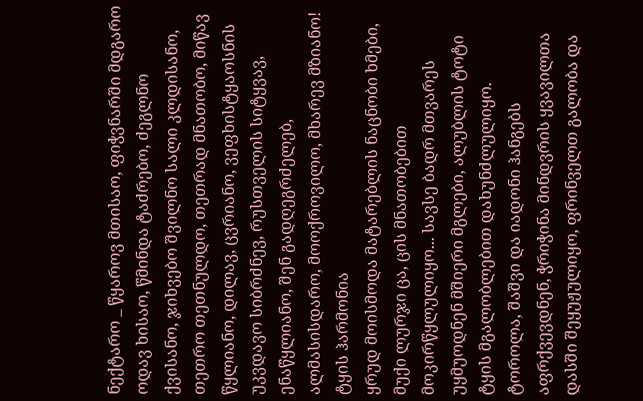ნექტარო _ წყაროვ მთისაო, ფიჭვნარში მდგარო ოდავ ხისაო, წმინდა ტაძრებო, ძეგლნო ქვისანო, ჯიხვებო შვილნო სალი კლდისანო, თეთრო თეთნულდო, თეთრად მნათობო, მიწავ წყლიანო, დილავ, ცვრიანო, ვეფხისტყაოსნის უკვდავო სიბრძნევ, რუსთველის სიტყვავ, ენაწყლიანო, შენ გადღეგრძელებ, ალმასისდარო, მოოქროვილო, მხარევ მზიანო!
ტყის ჰარმონია
ყრუდ მოისმოდა მატარებლის ნაცნობი ხმები, მუქი ლურჯი ცა, ცის მნათობებით მოკირწყლულიყო... სავსე ბადრ მთვარეს უყმუოდნენ მშიერი მგლები, ალუბლის ტოტი ტყის მგალობლებით დახუნძლულიყო. ტოროლა, შაშვი და იადონი ჰანგებს აფრქვევდნენ, ჭრიჭინა მინდვრის ყვავილთა დასში შეყუჟულიყო, ფრინველთ გალობა და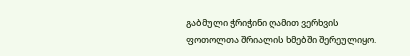გაბმული ჭრიჭინი ღამით ვერხვის ფოთოლთა შრიალის ხმებში შერეულიყო.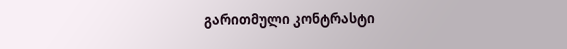გარითმული კონტრასტი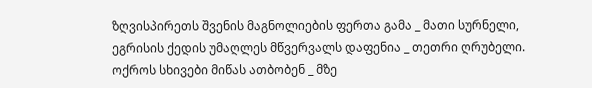ზღვისპირეთს შვენის მაგნოლიების ფერთა გამა _ მათი სურნელი, ეგრისის ქედის უმაღლეს მწვერვალს დაფენია _ თეთრი ღრუბელი. ოქროს სხივები მიწას ათბობენ _ მზე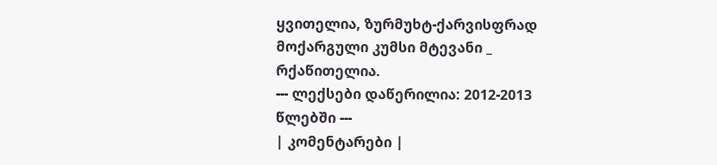ყვითელია, ზურმუხტ-ქარვისფრად მოქარგული კუმსი მტევანი _ რქაწითელია.
--- ლექსები დაწერილია: 2012-2013 წლებში ---
| კომენტარები |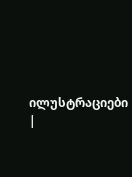ილუსტრაციები |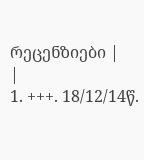რეცენზიები |
|
1. +++. 18/12/14წ.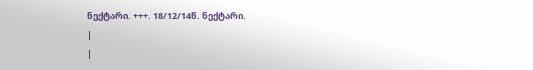ნექტარი. +++. 18/12/14წ. ნექტარი.
|
|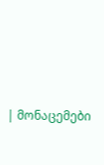| მონაცემები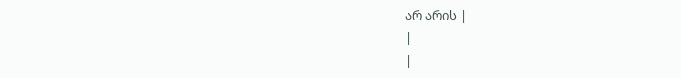არ არის |
|
|